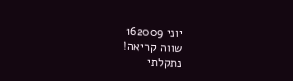יוני 162009
שווה קריאה!
נתקלתי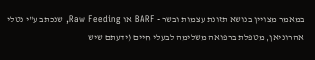במאמר מצויין בנושא תזונת עצמות ובשר - BARF או Raw Feeding, שנכתב ע"י נטלי אהרוניאן, מטפלת ברפואה משלימה לבעלי חיים (ידעתם שיש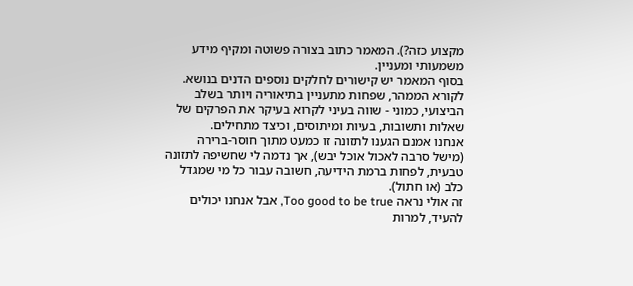מקצוע כזה?). המאמר כתוב בצורה פשוטה ומקיף מידע משמעותי ומעניין.
בסוף המאמר יש קישורים לחלקים נוספים הדנים בנושא. לקורא הממהר, שפחות מתעניין בתיאוריה ויותר בשלב הביצועי, כמוני - שווה בעיני לקרוא בעיקר את הפרקים של שאלות ותשובות, בעיות ומיתוסים, וכיצד מתחילים.
אנחנו אמנם הגענו לתזונה זו כמעט מתוך חוסר-ברירה (מישל סרבה לאכול אוכל יבש), אך נדמה לי שחשיפה לתזונה טבעית, לפחות ברמת הידיעה, חשובה עבור כל מי שמגדל כלב (או חתול).
זה אולי נראה Too good to be true, אבל אנחנו יכולים להעיד, למרות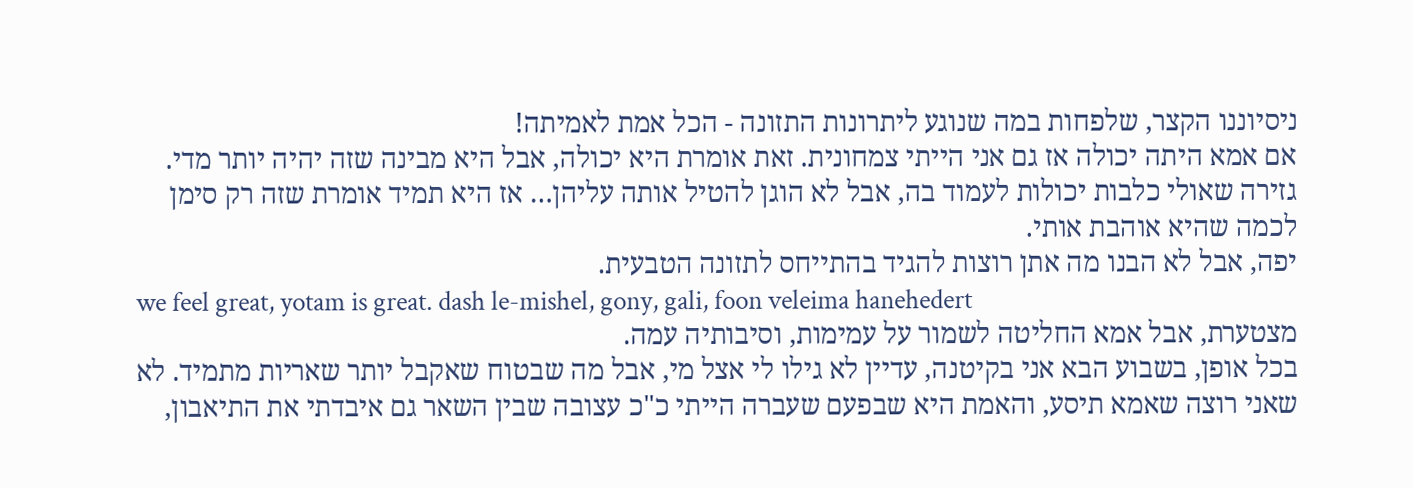ניסיוננו הקצר, שלפחות במה שנוגע ליתרונות התזונה - הכל אמת לאמיתה!
אם אמא היתה יכולה אז גם אני הייתי צמחונית. זאת אומרת היא יכולה, אבל היא מבינה שזה יהיה יותר מדי. גזירה שאולי כלבות יכולות לעמוד בה, אבל לא הוגן להטיל אותה עליהן… אז היא תמיד אומרת שזה רק סימן לכמה שהיא אוהבת אותי.
יפה, אבל לא הבנו מה אתן רוצות להגיד בהתייחס לתזונה הטבעית.
we feel great, yotam is great. dash le-mishel, gony, gali, foon veleima hanehedert
מצטערת, אבל אמא החליטה לשמור על עמימות, וסיבותיה עמה.
בכל אופן, בשבוע הבא אני בקיטנה, עדיין לא גילו לי אצל מי, אבל מה שבטוח שאקבל יותר שאריות מתמיד. לא שאני רוצה שאמא תיסע, והאמת היא שבפעם שעברה הייתי כ"כ עצובה שבין השאר גם איבדתי את התיאבון,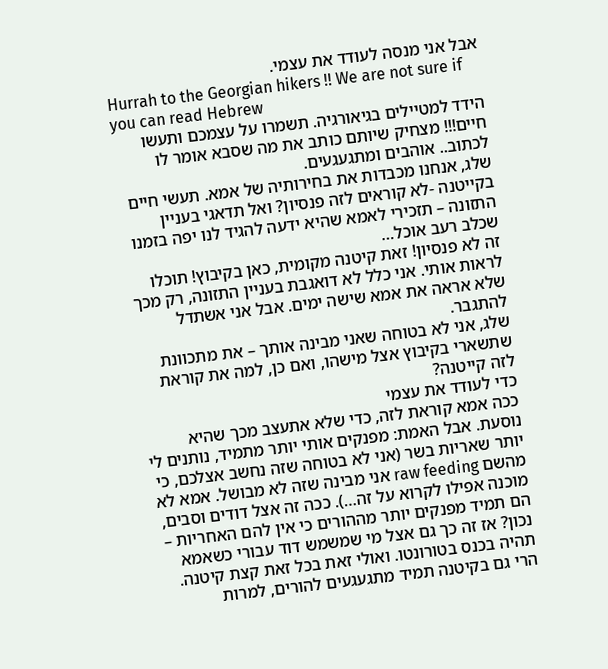אבל אני מנסה לעודד את עצמי.
Hurrah to the Georgian hikers !! We are not sure if you can read Hebrew
הידד למטיילים בגיאורגיה. תשמרו על עצמכם ותעשו חיים!!! מצחיק שיותם כותב את מה שסבא אומר לו לכתוב.. אוהבים ומתגעגעים.
שלג, אנחנו מכבדות את בחירותיה של אמא. תעשי חיים בקייטנה -לא קוראים לזה פנסיון? ואל תדאגי בעניין התזונה – תזכירי לאמא שהיא ידעה להגיד לנו יפה בזמנו שכלב רעב אוכל…
זה לא פנסיון! זאת קיטנה מקומית, כאן בקיבוץ! תוכלו לראות אותי. אני כלל לא דואגבת בעניין התזונה, רק מכך שלא אראה את אמא שישה ימים. אבל אני אשתדל להתגבר.
שלג, אני לא בטוחה שאני מבינה אותך – את מתכוונת שתשארי בקיבוץ אצל מישהו, ואם כן, למה את קוראת לזה קייטנה?
כדי לעודד את עצמי
ככה אמא קוראת לזה, כדי שלא אתעצב מכך שהיא נוסעת. אבל האמת: מפנקים אותי יותר מתמיד, נותנים לי יותר שאריות בשר (אני לא בטוחה שזה נחשב אצלכם, כי מהשם raw feeding אני מבינה שזה לא מבושל. אמא לא מוכנה אפילו לקרוא על זה…). ככה זה אצל דודים וסבים, הם תמיד מפנקים יותר מההורים כי אין להם האחריות – נכון? אז זה כך גם אצל מי שמשמש דוד עבורי כשאמא תהיה בכנס בטורונטו. ואולי זאת בכל זאת קצת קיטנה. הרי גם בקיטנה תמיד מתגעגעים להורים, למרות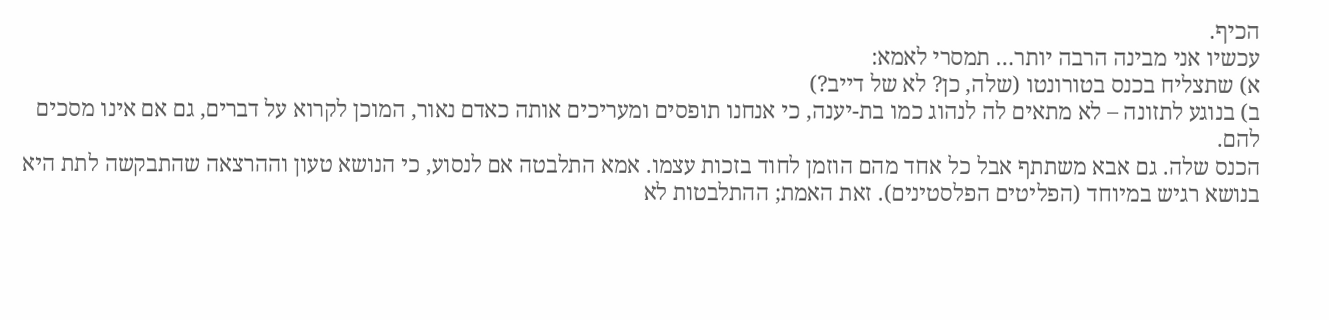הכיף.
עכשיו אני מבינה הרבה יותר… תמסרי לאמא:
א) שתצליח בכנס בטורונטו (שלה, כן? לא של דייב?)
ב) בנוגע לתזונה – לא מתאים לה לנהוג כמו בת-יענה, כי אנחנו תופסים ומעריכים אותה כאדם נאור, המוכן לקרוא על דברים, גם אם אינו מסכים להם.
הכנס שלה. גם אבא משתתף אבל כל אחד מהם הוזמן לחוד בזכות עצמו. אמא התלבטה אם לנסוע, כי הנושא טעון וההרצאה שהתבקשה לתת היא בנושא רגיש במיוחד (הפליטים הפלסטינים). זאת האמת; ההתלבטות לא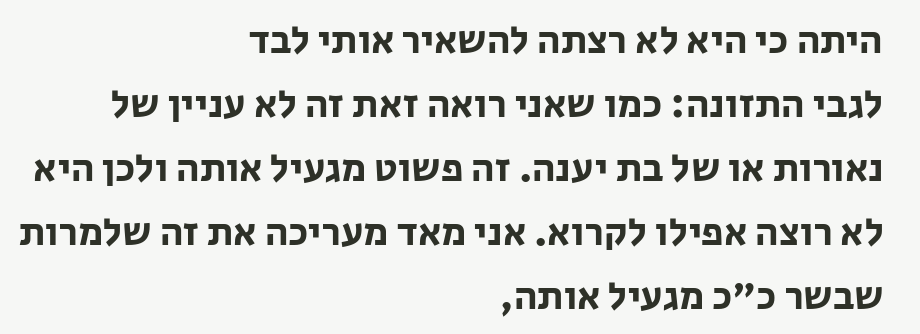היתה כי היא לא רצתה להשאיר אותי לבד
לגבי התזונה: כמו שאני רואה זאת זה לא עניין של נאורות או של בת יענה. זה פשוט מגעיל אותה ולכן היא לא רוצה אפילו לקרוא. אני מאד מעריכה את זה שלמרות שבשר כ"כ מגעיל אותה,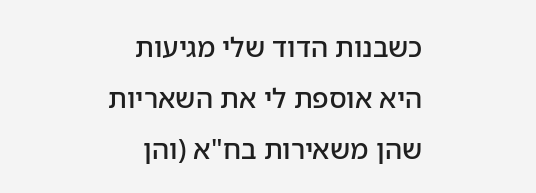כשבנות הדוד שלי מגיעות היא אוספת לי את השאריות שהן משאירות בח"א (והן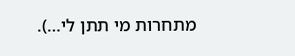מתחרות מי תתן לי…).